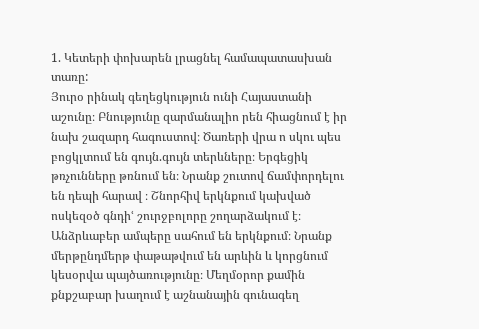1. Կետերի փոխարեն լրացնել համապատասխան տառը:
Յուրօ րինակ գեղեցկություն ունի Հայաստանի աշունը։ Բնությունը զարմանալիո րեն հիացնում է իր նախ շազարդ հագուստով։ Ծառերի վրա ո սկու պես բոցկլտում են գույն.գույն տերևները։ Երգեցիկ թռչունները թռնում են։ Նրանք շուտով ճամփորդելու են դեպի հարավ ։ Շնորհիվ երկնքում կախված ոսկեզօծ գնդիՙ շուրջբոլորը շողարձակում է։
Անձրևաբեր ամպերը սահում են երկնքում։ Նրանք մերթընդմերթ փաթաթվում են արևին և կորցնում կեսօրվա պայծառությունը։ Մեղմօրոր քամին քնքշաբար խաղում է աշնանային գունագեղ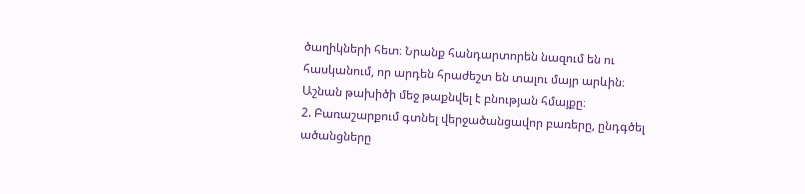ծաղիկների հետ։ Նրանք հանդարտորեն նազում են ու հասկանում, որ արդեն հրաժեշտ են տալու մայր արևին։ Աշնան թախիծի մեջ թաքնվել է բնության հմայքը։
2. Բառաշարքում գտնել վերջածանցավոր բառերը, ընդգծել ածանցները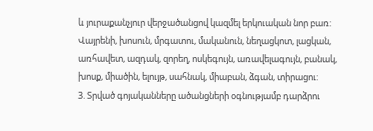և յուրաքանչյուր վերջածանցով կազմել երկուական նոր բառ:
Վայրենի, խոսուն, մրգատու, մականուն, նեղացկոտ, լացկան, առհավետ, ազդակ, զորեղ, ոսկեգույն, առավելագույն, բանակ, խոսք, միածին, ելույթ, սահնակ, միաբան, ձգան, տիրացու:
3. Տրված գոյականները ածանցների օգնությամբ դարձրու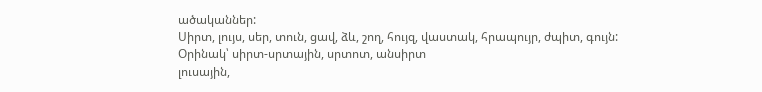ածականներ:
Սիրտ, լույս, սեր, տուն, ցավ, ձև, շող, հույզ, վաստակ, հրապույր, ժպիտ, գույն:
Օրինակ՝ սիրտ-սրտային, սրտոտ, անսիրտ
լուսային,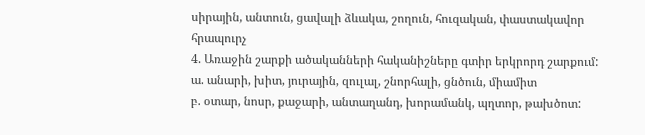սիրային, անտուն, ցավալի ձևակա, շողուն, հուզական, փաստակավոր հրապուրչ
4. Առաջին շարքի ածականների հականիշները գտիր երկրորդ շարքում:
ա. անարի, խիտ, յուրային, զուլալ, շնորհալի, ցնծուն, միամիտ
բ. օտար, նոսր, քաջարի, անտաղանդ, խորամանկ, պղտոր, թախծոտ: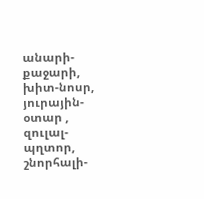անարի-քաջարի, խիտ-նոսր, յուրային-օտար , զուլալ-պղտոր, շնորհալի-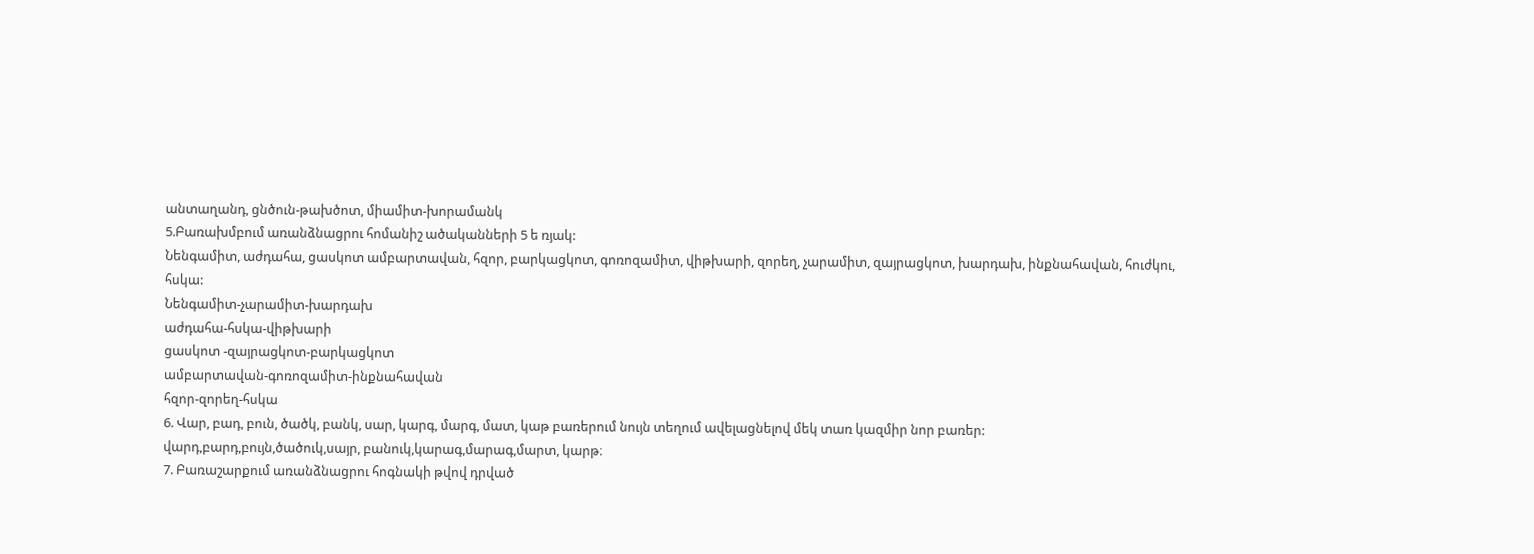անտաղանդ, ցնծուն-թախծոտ, միամիտ-խորամանկ
5.Բառախմբում առանձնացրու հոմանիշ ածականների 5 ե ռյակ:
Նենգամիտ, աժդահա, ցասկոտ ամբարտավան, հզոր, բարկացկոտ, գոռոզամիտ, վիթխարի, զորեղ, չարամիտ, զայրացկոտ, խարդախ, ինքնահավան, հուժկու, հսկա:
Նենգամիտ-չարամիտ-խարդախ
աժդահա-հսկա-վիթխարի
ցասկոտ -զայրացկոտ-բարկացկոտ
ամբարտավան-գոռոզամիտ-ինքնահավան
հզոր-զորեղ-հսկա
6. Վար, բադ, բուն, ծածկ, բանկ, սար, կարգ, մարգ, մատ, կաթ բառերում նույն տեղում ավելացնելով մեկ տառ կազմիր նոր բառեր:
վարդ,բարդ,բույն,ծածուկ,սայր, բանուկ,կարագ,մարագ,մարտ, կարթ։
7. Բառաշարքում առանձնացրու հոգնակի թվով դրված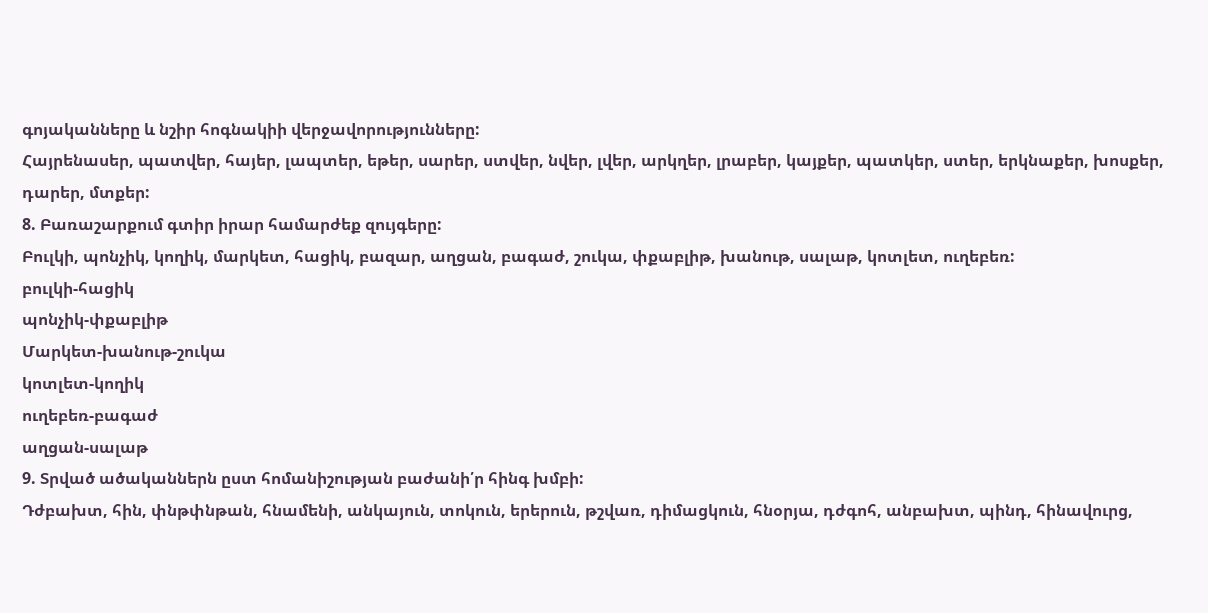գոյականները և նշիր հոգնակիի վերջավորությունները:
Հայրենասեր, պատվեր, հայեր, լապտեր, եթեր, սարեր, ստվեր, նվեր, լվեր, արկղեր, լրաբեր, կայքեր, պատկեր, ստեր, երկնաքեր, խոսքեր, դարեր, մտքեր:
8. Բառաշարքում գտիր իրար համարժեք զույգերը:
Բուլկի, պոնչիկ, կողիկ, մարկետ, հացիկ, բազար, աղցան, բագաժ, շուկա, փքաբլիթ, խանութ, սալաթ, կոտլետ, ուղեբեռ:
բուլկի-հացիկ
պոնչիկ-փքաբլիթ
Մարկետ-խանութ-շուկա
կոտլետ-կողիկ
ուղեբեռ-բագաժ
աղցան-սալաթ
9. Տրված ածականներն ըստ հոմանիշության բաժանի՛ր հինգ խմբի:
Դժբախտ, հին, փնթփնթան, հնամենի, անկայուն, տոկուն, երերուն, թշվառ, դիմացկուն, հնօրյա, դժգոհ, անբախտ, պինդ, հինավուրց,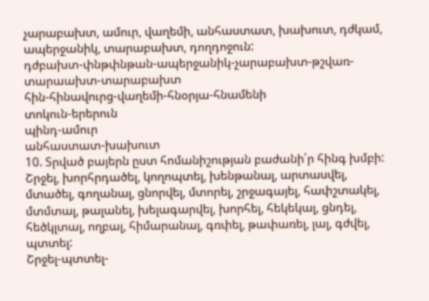չարաբախտ, ամուր, վաղեմի, անհաստատ, խախուտ, դժկամ, ապերջանիկ, տարաբախտ, դողդոջուն:
դժբախտ-փնթփնթան-ապերջանիկ-չարաբախտ-թշվառ-տարաախտ-տարաբախտ
հին-հինավուրց-վաղեմի-հնօրյա-հնամենի
տոկուն-երերուն
պինդ-ամուր
անհաստատ-խախուտ
10. Տրված բայերն ըստ հոմանիշության բաժանի՛ր հինգ խմբի:
Շրջել, խորհրդածել, կողոպտել, խենթանալ, արտասվել, մտածել, գողանալ, ցնորվել, մտորել, շրջագայել, հափշտակել, մտմտալ, թալանել, խելագարվել, խորհել, հեկեկալ, ցնդել, հեծկլտալ, ողբալ, հիմարանալ, գռփել, թափառել, լալ, գժվել, պտտել:
Շրջել-պտտել-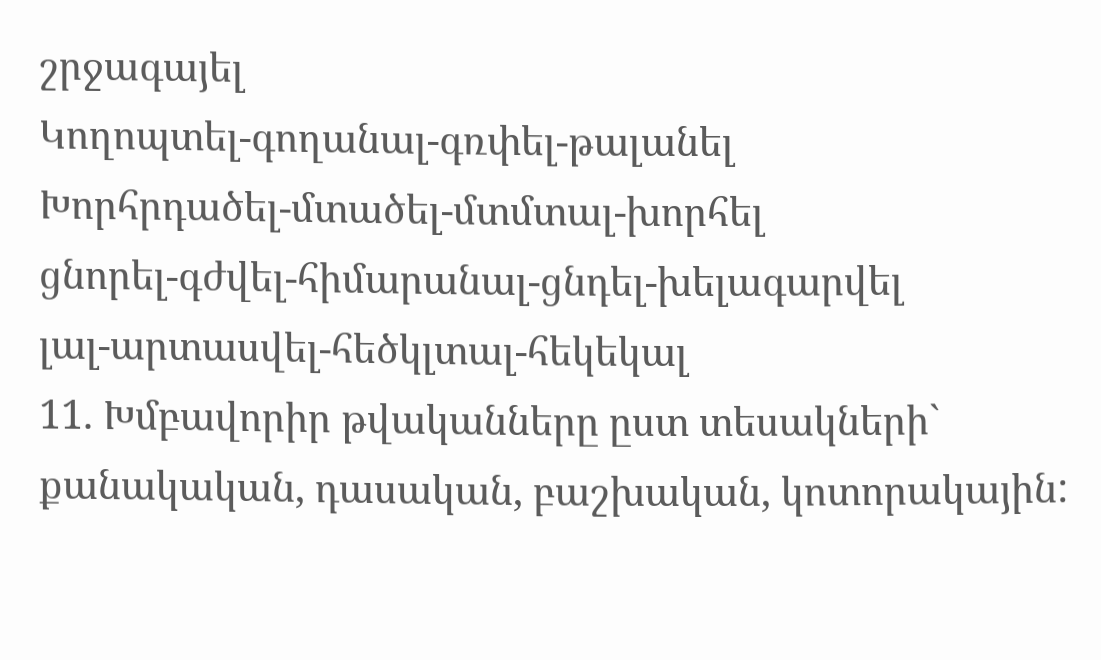շրջագայել
Կողոպտել-գողանալ-գռփել-թալանել
Խորհրդածել-մտածել-մտմտալ-խորհել
ցնորել-գժվել-հիմարանալ-ցնդել-խելագարվել
լալ-արտասվել-հեծկլտալ-հեկեկալ
11. Խմբավորիր թվականները ըստ տեսակների` քանակական, դասական, բաշխական, կոտորակային: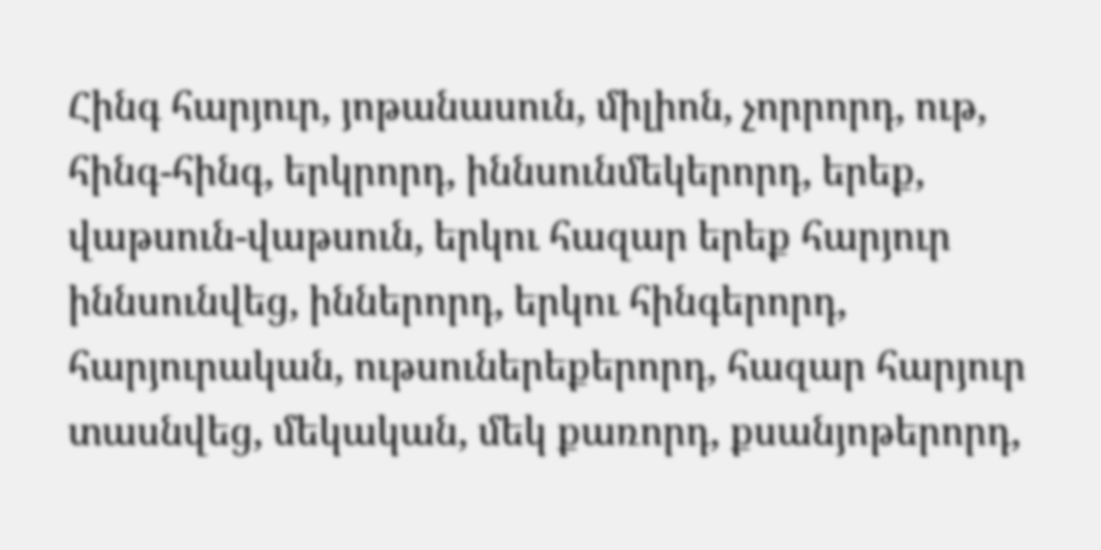Հինգ հարյուր, յոթանասուն, միլիոն, չորրորդ, ութ, հինգ-հինգ, երկրորդ, իննսունմեկերորդ, երեք, վաթսուն-վաթսուն, երկու հազար երեք հարյուր իննսունվեց, իններորդ, երկու հինգերորդ, հարյուրական, ութսուներեքերորդ, հազար հարյուր տասնվեց, մեկական, մեկ քառորդ, քսանյոթերորդ,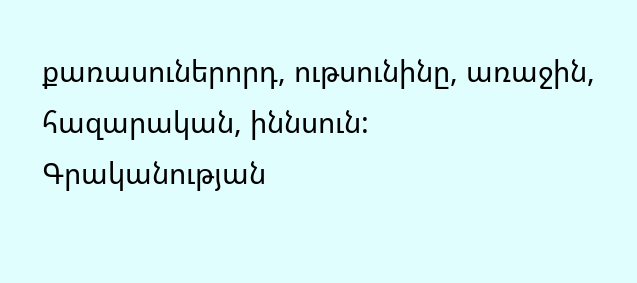քառասուներորդ, ութսունինը, առաջին, հազարական, իննսուն:
Գրականության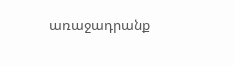առաջադրանք